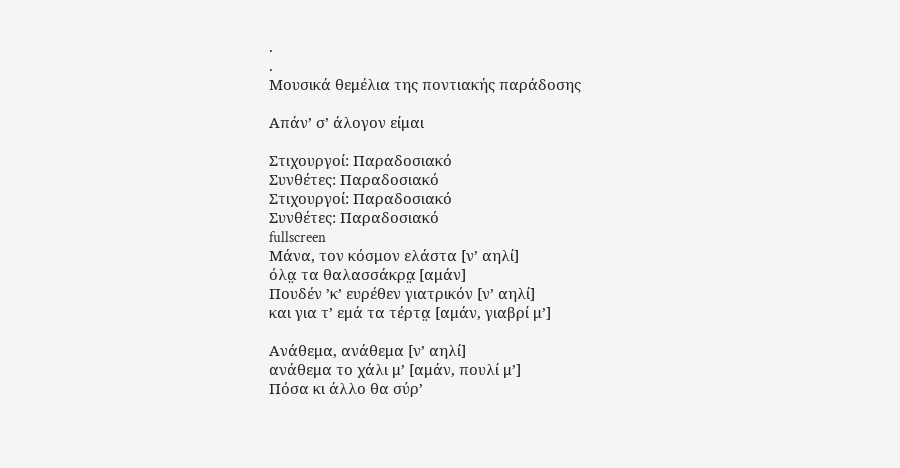.
.
Μουσικά θεμέλια της ποντιακής παράδοσης

Απάν’ σ’ άλογον είμαι

Στιχουργοί: Παραδοσιακό
Συνθέτες: Παραδοσιακό
Στιχουργοί: Παραδοσιακό
Συνθέτες: Παραδοσιακό
fullscreen
Μάνα, τον κόσμον ελάστα [ν’ αηλί]
όλα̤ τα θαλασσάκρα̤ [αμάν]
Πουδέν ’κ’ ευρέθεν γιατρικόν [ν’ αηλί]
και για τ’ εμά τα τέρτα̤ [αμάν, γιαβρί μ’]

Ανάθεμα, ανάθεμα [ν’ αηλί]
ανάθεμα το χάλι μ’ [αμάν, πουλί μ’]
Πόσα κι άλλο θα σύρ’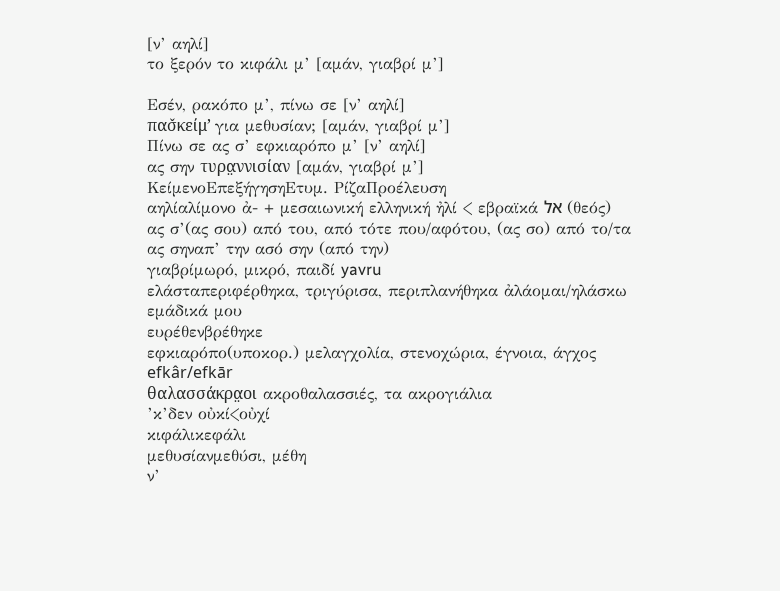[ν’ αηλί]
το ξερόν το κιφάλι μ’ [αμάν, γιαβρί μ’]

Εσέν, ρακόπο μ’, πίνω σε [ν’ αηλί]
πασ̌κείμ’ για μεθυσίαν; [αμάν, γιαβρί μ’]
Πίνω σε ας σ’ εφκιαρόπο μ’ [ν’ αηλί]
ας σην τυρα̤ννισίαν [αμάν, γιαβρί μ’]
ΚείμενοΕπεξήγησηΕτυμ. ΡίζαΠροέλευση
αηλίαλίμονο ἀ- + μεσαιωνική ελληνική ἠλί < εβραϊκά אל (θεός)
ας σ’(ας σου) από του, από τότε που/αφότου, (ας σο) από το/τα
ας σηναπ’ την ασό σην (από την)
γιαβρίμωρό, μικρό, παιδί yavru
ελάσταπεριφέρθηκα, τριγύρισα, περιπλανήθηκα ἀλάομαι/ηλάσκω
εμάδικά μου
ευρέθενβρέθηκε
εφκιαρόπο(υποκορ.) μελαγχολία, στενοχώρια, έγνοια, άγχος efkâr/efkār
θαλασσάκρα̤οι ακροθαλασσιές, τα ακρογιάλια
’κ’δεν οὐκί<οὐχί
κιφάλικεφάλι
μεθυσίανμεθύσι, μέθη
ν’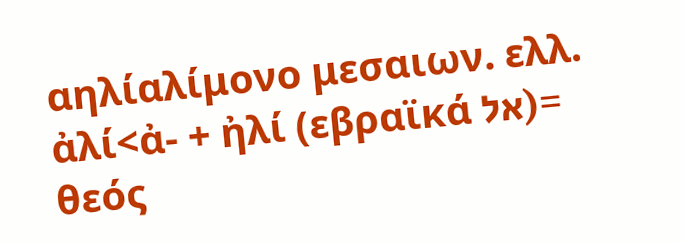αηλίαλίμονο μεσαιων. ελλ. ἀλί<ἀ- + ἠλί (εβραϊκά אל)= θεός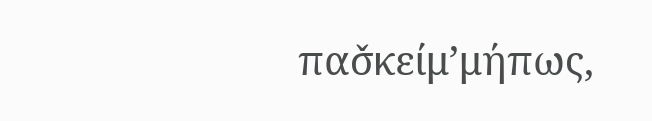πασ̌κείμ’μήπως,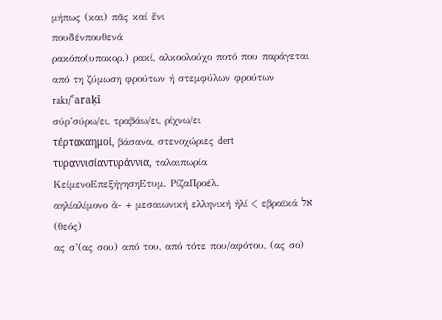μήπως (και) πᾶς καί ἔνι
πουδένπουθενά
ρακόπο(υποκορ.) ρακί, αλκοολούχο ποτό που παράγεται από τη ζύμωση φρούτων ή στεμφύλων φρούτων rakı/ˁaraḳī
σύρ’σύρω/ει, τραβάω/ει, ρίχνω/ει
τέρτα̤καημοί, βάσανα, στενοχώριες dert
τυρα̤ννισίαντυράννια, ταλαιπωρία
ΚείμενοΕπεξήγησηΕτυμ. ΡίζαΠροέλ.
αηλίαλίμονο ἀ- + μεσαιωνική ελληνική ἠλί < εβραϊκά אל (θεός)
ας σ’(ας σου) από του, από τότε που/αφότου, (ας σο)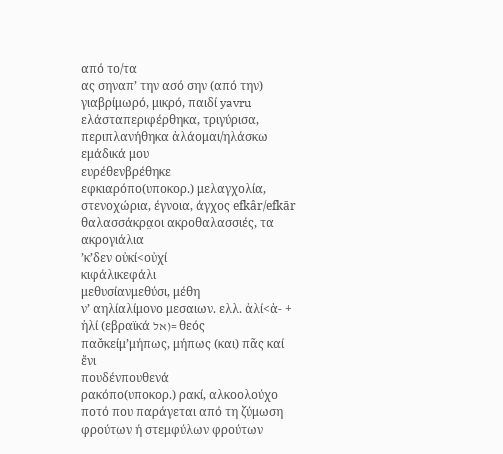από το/τα
ας σηναπ’ την ασό σην (από την)
γιαβρίμωρό, μικρό, παιδί yavru
ελάσταπεριφέρθηκα, τριγύρισα, περιπλανήθηκα ἀλάομαι/ηλάσκω
εμάδικά μου
ευρέθενβρέθηκε
εφκιαρόπο(υποκορ.) μελαγχολία, στενοχώρια, έγνοια, άγχος efkâr/efkār
θαλασσάκρα̤οι ακροθαλασσιές, τα ακρογιάλια
’κ’δεν οὐκί<οὐχί
κιφάλικεφάλι
μεθυσίανμεθύσι, μέθη
ν’ αηλίαλίμονο μεσαιων. ελλ. ἀλί<ἀ- + ἠλί (εβραϊκά אל)= θεός
πασ̌κείμ’μήπως, μήπως (και) πᾶς καί ἔνι
πουδένπουθενά
ρακόπο(υποκορ.) ρακί, αλκοολούχο ποτό που παράγεται από τη ζύμωση φρούτων ή στεμφύλων φρούτων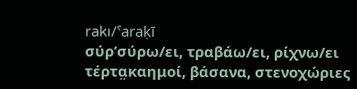rakı/ˁaraḳī
σύρ’σύρω/ει, τραβάω/ει, ρίχνω/ει
τέρτα̤καημοί, βάσανα, στενοχώριες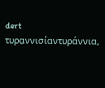dert
τυρα̤ννισίαντυράννια,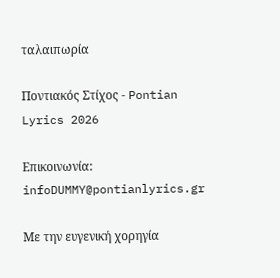ταλαιπωρία

Ποντιακός Στίχος - Pontian Lyrics 2026

Επικοινωνία: infoDUMMY@pontianlyrics.gr

Με την ευγενική χορηγία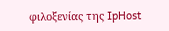φιλοξενίας της IpHost